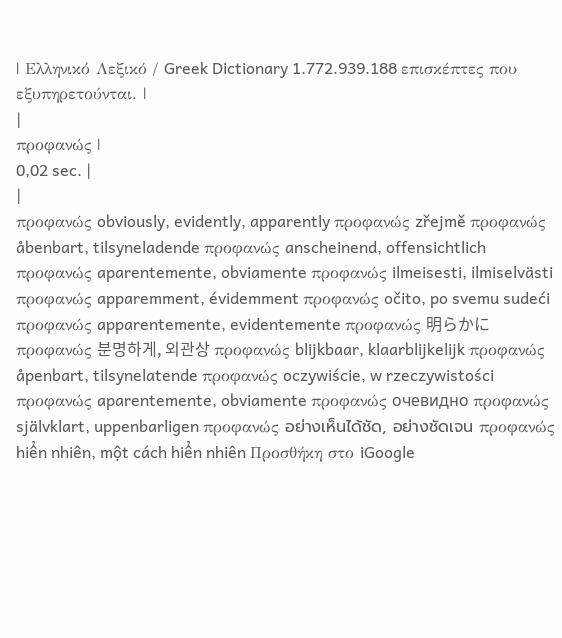| Ελληνικό Λεξικό / Greek Dictionary 1.772.939.188 επισκέπτες που εξυπηρετούνται. |
|
προφανώς |
0,02 sec. |
|
προφανώς obviously, evidently, apparently προφανώς zřejmě προφανώς åbenbart, tilsyneladende προφανώς anscheinend, offensichtlich προφανώς aparentemente, obviamente προφανώς ilmeisesti, ilmiselvästi προφανώς apparemment, évidemment προφανώς očito, po svemu sudeći προφανώς apparentemente, evidentemente προφανώς 明らかに προφανώς 분명하게, 외관상 προφανώς blijkbaar, klaarblijkelijk προφανώς åpenbart, tilsynelatende προφανώς oczywiście, w rzeczywistości προφανώς aparentemente, obviamente προφανώς очевидно προφανώς självklart, uppenbarligen προφανώς อย่างเห็นได้ชัด, อย่างชัดเจน προφανώς hiển nhiên, một cách hiển nhiên Προσθήκη στο iGoogle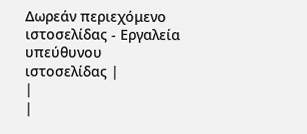Δωρεάν περιεχόμενο ιστοσελίδας - Εργαλεία υπεύθυνου ιστοσελίδας |
|
|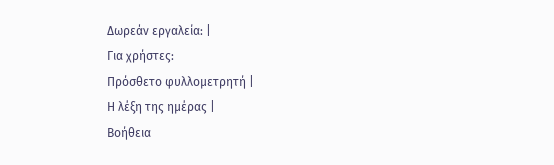Δωρεάν εργαλεία: |
Για χρήστες:
Πρόσθετο φυλλομετρητή |
Η λέξη της ημέρας |
Βοήθεια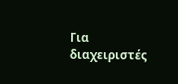Για διαχειριστές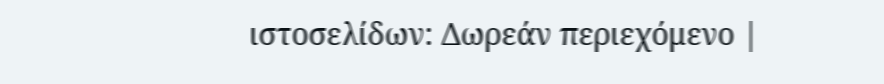ιστοσελίδων: Δωρεάν περιεχόμενο |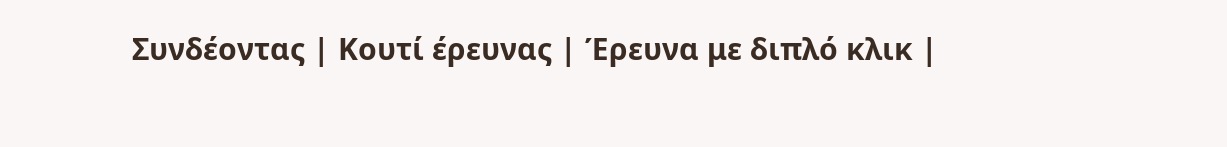Συνδέοντας | Κουτί έρευνας | Έρευνα με διπλό κλικ |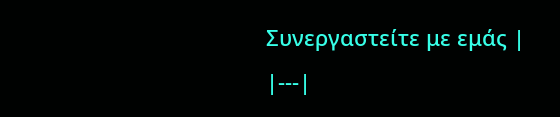Συνεργαστείτε με εμάς |
|---|